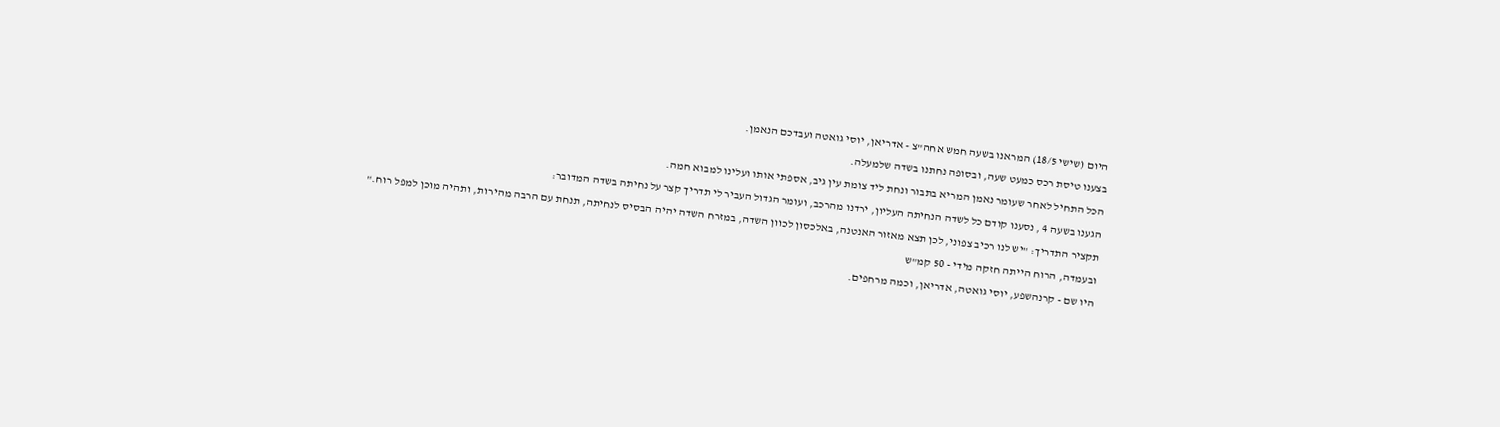היום (שישי 18/5) המראנו בשעה חמש אחה"צ - אדריאן, יוסי גואטה ועבדכם הנאמן.
בצענו טיסת רכס כמעט שעה, ובסופה נחתנו בשדה שלמעלה.
הכל התחיל לאחר שעומר נאמן המריא בתבור ונחת ליד צומת עין גיב, אספתי אותו ועלינו למבוא חמה.
הגענו בשעה 4 , נסענו קודם כל לשדה הנחיתה העליון, ירדנו מהרכב, ועומר הגדול העביר לי תדריך קצר על נחיתה בשדה המדובר:
תקציר התדריך: "יש לנו רכיב צפוני, לכן תצא מאזור האנטנה, באלכסון לכוון השדה, במזרח השדה יהיה הבסיס לנחיתה, תנחת עם הרבה מהירות, ותהיה מוכן למפל רוח."
ובעמדה, הרוח הייתה חזקה מידי - 50 קמ"ש
היו שם - קרנהשפע, יוסי גואטה, אדריאן, וכמה מרחפים.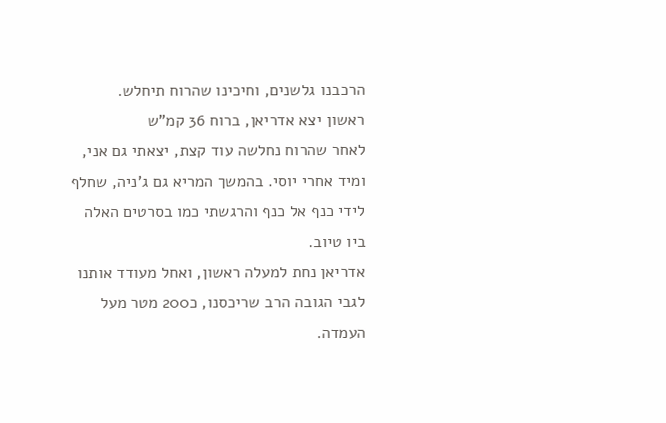הרכבנו גלשנים, וחיכינו שהרוח תיחלש.
ראשון יצא אדריאן, ברוח 36 קמ"ש
לאחר שהרוח נחלשה עוד קצת, יצאתי גם אני, ומיד אחרי יוסי. בהמשך המריא גם ג'ניה, שחלף לידי כנף אל כנף והרגשתי כמו בסרטים האלה ביו טיוב.
אדריאן נחת למעלה ראשון, ואחל מעודד אותנו לגבי הגובה הרב שריכסנו, כ200 מטר מעל העמדה.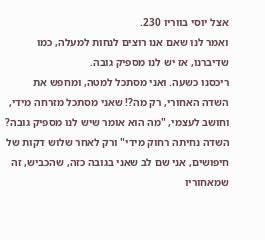אצל יוסי בווריו 230.
ואמר לנו שאם אנו רוצים לנחות למעלה, כמו שדיברנו, אז יש לנו מספיק גובה.
ריכסנו כשעה. ואני מסתכל למטה, ומחפש את השדה האחורי, רק מה?! שאני מסתכל מזרחה מידי, וחושב לעצמי, "מה הוא אומר שיש לנו מספיק גובה? השדה נחיתה רחוק מידי" ורק לאחר שלוש דקות של חיפושים, אני שם לב שאני בגובה כזה, שהכביש, זה שמאחוריו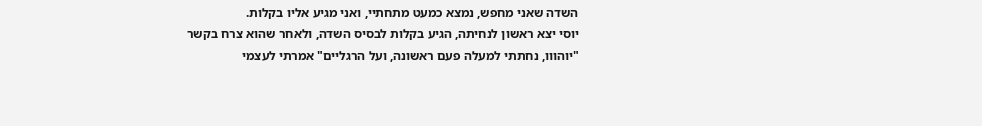השדה שאני מחפש, נמצא כמעט מתחתיי, ואני מגיע אליו בקלות.
יוסי יצא ראשון לנחיתה, הגיע בקלות לבסיס השדה, ולאחר שהוא צרח בקשר "יוהווו, נחתתי למעלה פעם ראשונה, ועל הרגליים" אמרתי לעצמי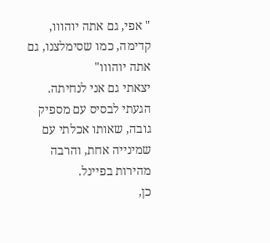" אפי, גם אתה יוהווו, קדימה, כמו שסימלצנו, גם אתה יוהווו"
יצאתי גם אני לנחיתה. הגעתי לבסיס עם מספיק גובה, שאותו אכלתי עם שמינייה אחת, והרבה מהירות בפיינל.
כן,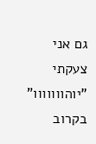גם אני צעקתי "יוהווווווו"
בקרוב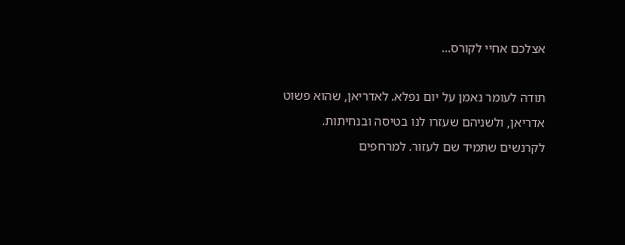אצלכם אחיי לקורס...

תודה לעומר נאמן על יום נפלא. לאדריאן, שהוא פשוט אדריאן, ולשניהם שעזרו לנו בטיסה ובנחיתות.
לקרנשים שתמיד שם לעזור. למרחפים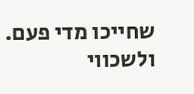שחייכו מדי פעם. ולשכווי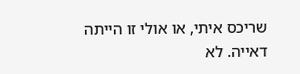שריכס איתי, או אולי זו הייתה דאייה. לא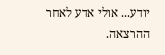יודע... אולי אדע לאחר ההרצאה.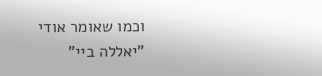וכמו שאומר אודי "יאללה ביי"